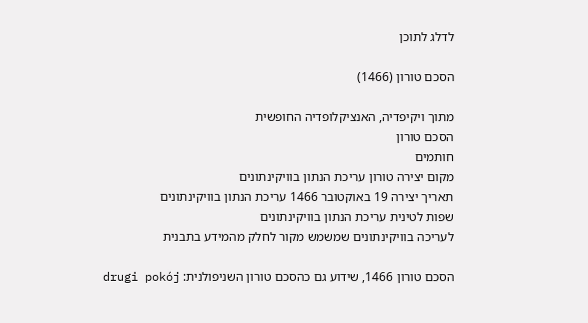לדלג לתוכן

הסכם טורון (1466)

מתוך ויקיפדיה, האנציקלופדיה החופשית
הסכם טורון
חותמים
מקום יצירה טורון עריכת הנתון בוויקינתונים
תאריך יצירה 19 באוקטובר 1466 עריכת הנתון בוויקינתונים
שפות לטינית עריכת הנתון בוויקינתונים
לעריכה בוויקינתונים שמשמש מקור לחלק מהמידע בתבנית

הסכם טורון 1466, שידוע גם כהסכם טורון השניפולנית: drugi pokój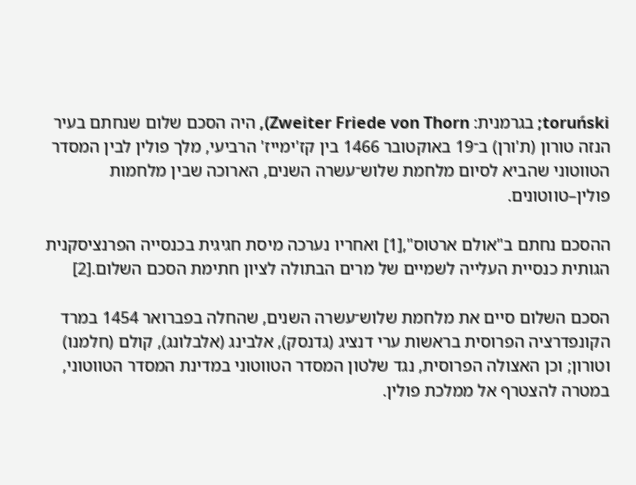toruński; בגרמנית: Zweiter Friede von Thorn), היה הסכם שלום שנחתם בעיר הנזה טורון (ת'ורן) ב־19 באוקטובר 1466 בין קז'ימייז' הרביעי, מלך פולין לבין המסדר הטווטוני שהביא לסיום מלחמת שלוש־עשרה השנים, הארוכה שבין מלחמות פולין–טווטונים.

ההסכם נחתם ב"אולם ארטוס",[1] ואחריו נערכה מיסת חגיגית בכנסייה הפרנציסקנית הגותית כנסיית העלייה לשמיים של מרים הבתולה לציון חתימת הסכם השלום.[2]

הסכם השלום סיים את מלחמת שלוש־עשרה השנים, שהחלה בפברואר 1454 במרד הקונפדרציה הפרוסית בראשות ערי דנציג (גדנסק), אלבינג (אלבלונג), קולם (חלמנו) וטורון; וכן האצולה הפרוסית, נגד שלטון המסדר הטווטוני במדינת המסדר הטווטוני, במטרה להצטרף אל ממלכת פולין.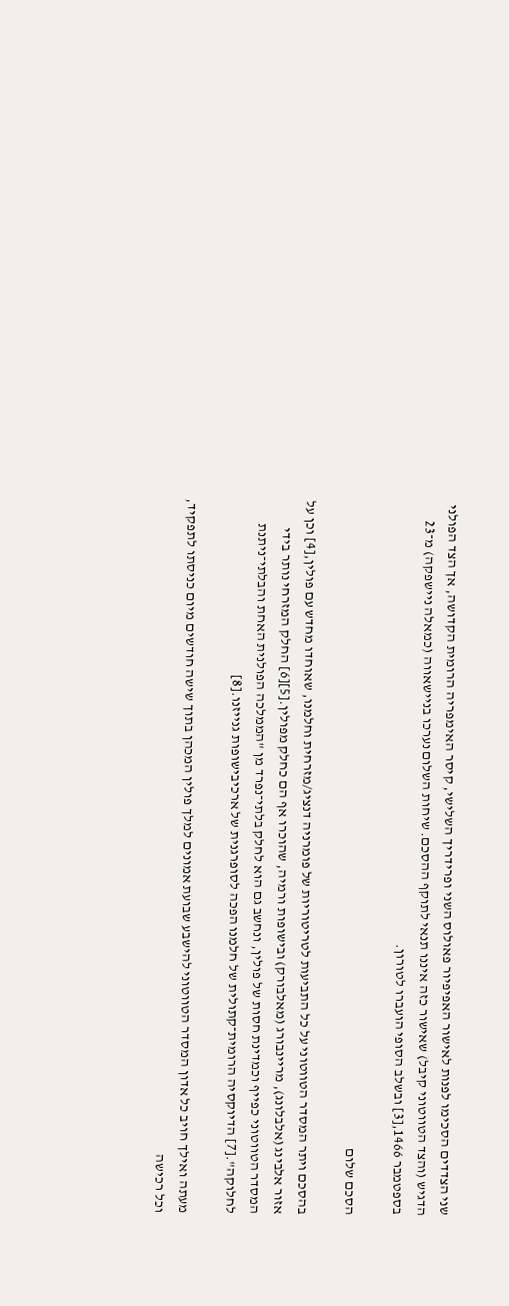שני הצדדים הסכימו לפנות לאישור האפיפיור פאולוס השני ופרידריך השלישי, קיסר האימפריה הרומית הקדושה, אך הצד הפולני הדגיש (והצד הטווטוני קיבל) שאישור כזה איננו תנאי לתוקף ההסכם. שיחות השלום נערכו בניישאווה (כמאלה ניישפקה) מ־23 בספטמבר 1466,[3] ובשלב הסופי הועברו לטורון.

הסכם שלום

בהסכם ויתר המסדר הטווטוני על כל התביעות לטריטוריות של פומרניה דנציג/מזרחית וחלמנו, שאוחדו מחדש עם פולין,[4] וכן על אזור אלבינג (אלבלונג), מריינבורג (מאלבורק) ובישופות ורמיה, שהוכרו אף הם כחלק מפולין.[5][6] החלק המזרחי נותר בידי המסדר הטווטוני כפייף וכמדינת חסות של פולין, ונחשב גם הוא לחלק בלתי־נפרד מן "הממלכה הפולנית האחת והבלתי־ניתנת לחלוקה".[7] הדיוקסיה הרומית־קתולית של חלמנו הפכה לסופרגנית של ארכיבישופות גנייזנו.[8]

מעתה ואילך חויב כל אדון המסדר הטווטוני להישבע שבועת אמונים למלך פולין המכהן בתוך שישה חודשים מיום כניסתו לתפקיד, וכל רכישה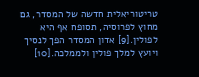טריטוריאלית חדשה של המסדר, גם מחוץ לפרוסיה, תסופח אף היא לפולין.[9] אדון המסדר הפך לנסיך ויועץ למלך פולין ולממלכה.[10]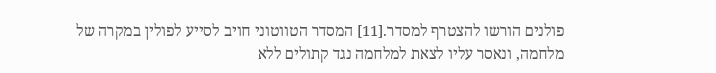פולנים הורשו להצטרף למסדר.[11] המסדר הטווטוני חויב לסייע לפולין במקרה של מלחמה, ונאסר עליו לצאת למלחמה נגד קתולים ללא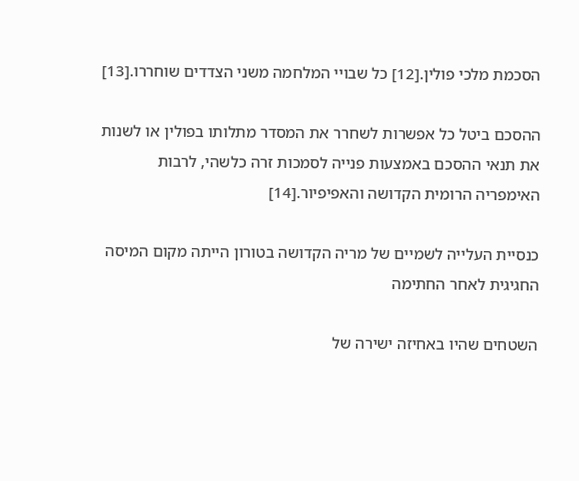הסכמת מלכי פולין.[12] כל שבויי המלחמה משני הצדדים שוחררו.[13]

ההסכם ביטל כל אפשרות לשחרר את המסדר מתלותו בפולין או לשנות את תנאי ההסכם באמצעות פנייה לסמכות זרה כלשהי, לרבות האימפריה הרומית הקדושה והאפיפיור.[14]

כנסיית העלייה לשמיים של מריה הקדושה בטורון הייתה מקום המיסה החגיגית לאחר החתימה

השטחים שהיו באחיזה ישירה של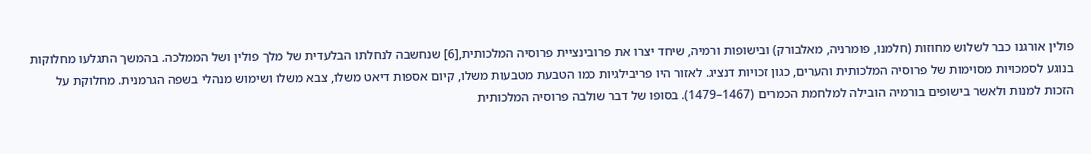פולין אורגנו כבר לשלוש מחוזות (חלמנו, פומרניה, מאלבורק) ובישופות ורמיה, שיחד יצרו את פרובינציית פרוסיה המלכותית,[6] שנחשבה לנחלתו הבלעדית של מלך פולין ושל הממלכה. בהמשך התגלעו מחלוקות בנוגע לסמכויות מסוימות של פרוסיה המלכותית והערים, כגון זכויות דנציג. לאזור היו פריבילגיות כמו הטבעת מטבעות משלו, קיום אספות דיאט משלו, צבא משלו ושימוש מנהלי בשפה הגרמנית. מחלוקת על הזכות למנות ולאשר בישופים בורמיה הובילה למלחמת הכמרים (1467–1479). בסופו של דבר שולבה פרוסיה המלכותית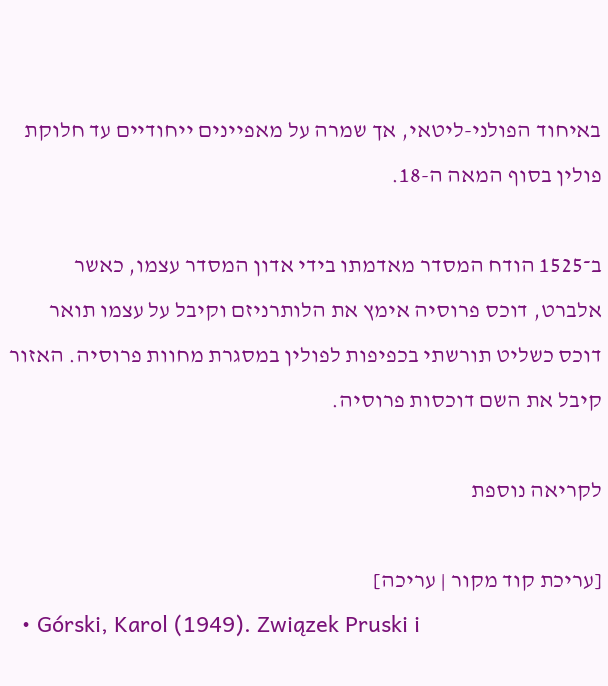באיחוד הפולני-ליטאי, אך שמרה על מאפיינים ייחודיים עד חלוקת פולין בסוף המאה ה-18.

ב־1525 הודח המסדר מאדמתו בידי אדון המסדר עצמו, כאשר אלברט, דוכס פרוסיה אימץ את הלותרניזם וקיבל על עצמו תואר דוכס כשליט תורשתי בכפיפות לפולין במסגרת מחוות פרוסיה. האזור קיבל את השם דוכסות פרוסיה.

לקריאה נוספת

[עריכת קוד מקור | עריכה]
  • Górski, Karol (1949). Związek Pruski i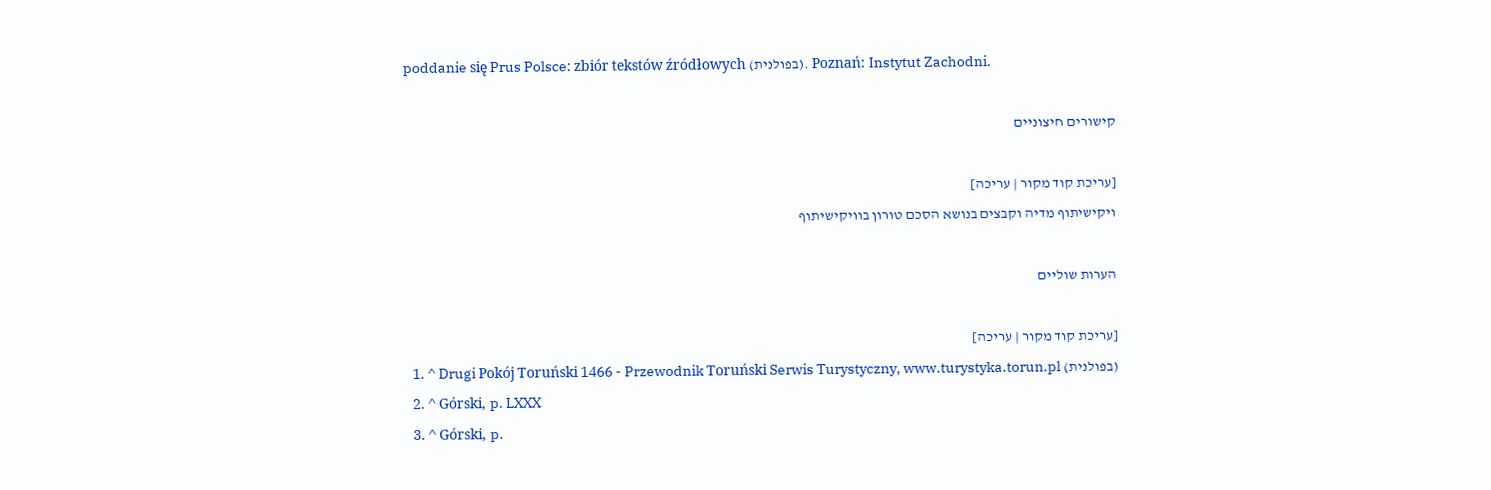poddanie się Prus Polsce: zbiór tekstów źródłowych (בפולנית). Poznań: Instytut Zachodni.

קישורים חיצוניים

[עריכת קוד מקור | עריכה]
ויקישיתוף מדיה וקבצים בנושא הסכם טורון בוויקישיתוף

הערות שוליים

[עריכת קוד מקור | עריכה]
  1. ^ Drugi Pokój Toruński 1466 - Przewodnik Toruński Serwis Turystyczny, www.turystyka.torun.pl (בפולנית)
  2. ^ Górski, p. LXXX
  3. ^ Górski, p.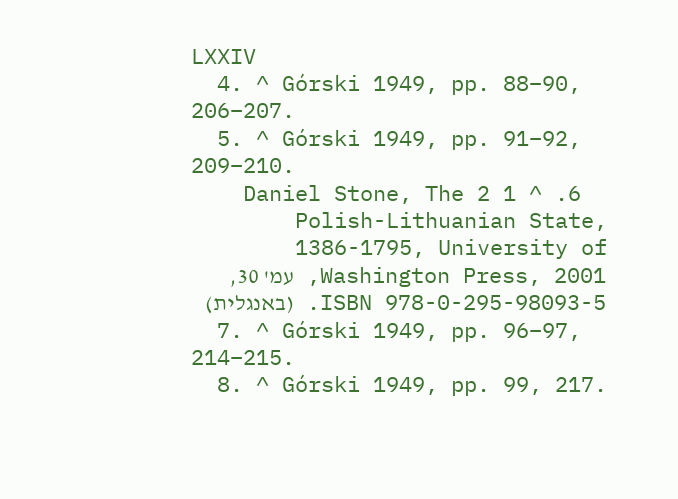LXXIV
  4. ^ Górski 1949, pp. 88–90, 206–207.
  5. ^ Górski 1949, pp. 91–92, 209–210.
  6. ^ 1 2 Daniel Stone, The Polish-Lithuanian State, 1386-1795, University of Washington Press, 2001, עמ' 30, ISBN 978-0-295-98093-5. (באנגלית)
  7. ^ Górski 1949, pp. 96–97, 214–215.
  8. ^ Górski 1949, pp. 99, 217.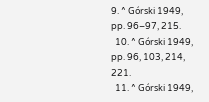9. ^ Górski 1949, pp. 96–97, 215.
  10. ^ Górski 1949, pp. 96, 103, 214, 221.
  11. ^ Górski 1949,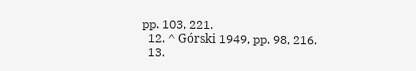pp. 103, 221.
  12. ^ Górski 1949, pp. 98, 216.
  13.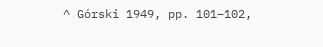^ Górski 1949, pp. 101–102,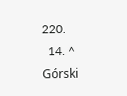220.
  14. ^ Górski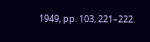1949, pp. 103, 221–222.